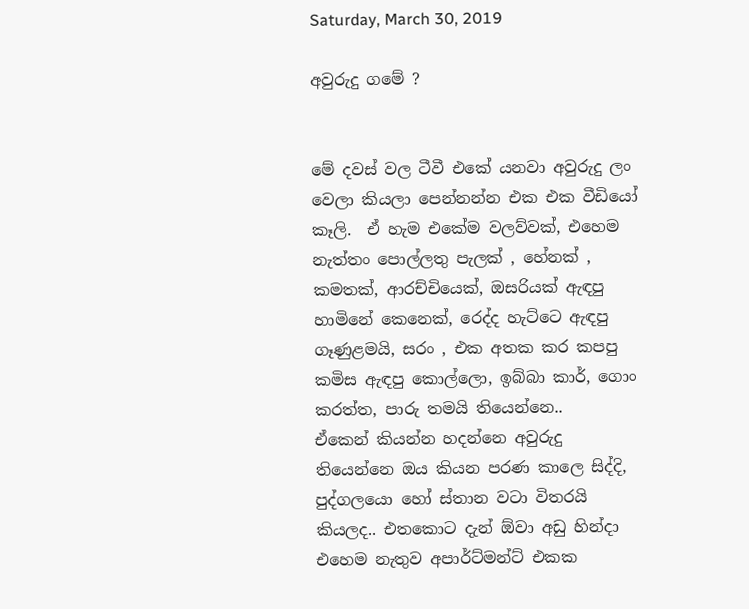Saturday, March 30, 2019

අවුරුදු ගමේ ?


මේ දවස් වල ටීවී එකේ යනවා අවුරුදු ලං වෙලා කියලා පෙන්නන්න එක එක වීඩියෝ කෑලි.  ඒ හැම එකේම වලව්වක්, එහෙම නැත්තං පොල්ලතු පැලක් , හේනක් , කමතක්, ආරච්චියෙක්, ඔසරියක් ඇඳපු හාමිනේ කෙනෙක්, රෙද්ද හැට්ටෙ ඇඳපු ගෑණුළමයි, සරං , එක අතක කර කපපු කමිස ඇඳපු කොල්ලො, ඉබ්බා කාර්, ගොං කරත්ත, පාරු තමයි තියෙන්නෙ..
ඒකෙන් කියන්න හදන්නෙ අවුරුදු තියෙන්නෙ ඔය කියන පරණ කාලෙ සිද්දි, පුද්ගලයො හෝ ස්තාන වටා විතරයි කියලද.. එතකොට දැන් ඕවා අඩු හින්දා එහෙම නැතුව අපාර්ට්මන්ට් එකක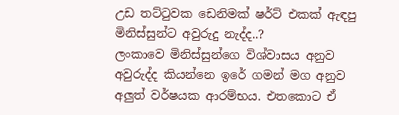උඩ තට්ටුවක ඩෙනිමක් ෂර්ට් එකක් ඇඳපු මිනිස්සුන්ට අවුරුදු නැද්ද..?
ලංකාවෙ මිනිස්සුන්ගෙ විශ්වාසය අනුව  අවුරුද්ද කියන්නෙ ඉරේ ගමන් මග අනුව අලුත් වර්ෂයක ආරම්භය. එතකොට ඒ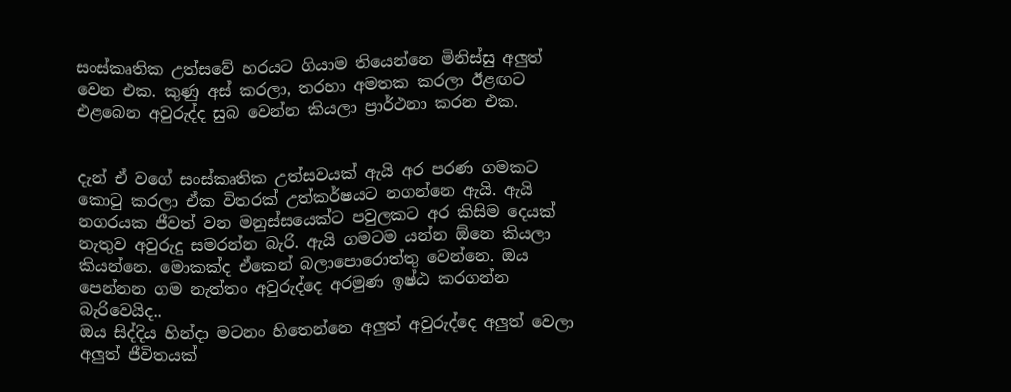සංස්කෘතික උත්සවේ හරයට ගියාම තියෙන්නෙ මිනිස්සු අලුත් වෙන එක. කුණු අස් කරලා, තරහා අමතක කරලා ඊළඟට එළබෙන අවුරුද්ද සුබ වෙන්න කියලා ප්‍රාර්ථනා කරන එක.


දැන් ඒ වගේ සංස්කෘතික උත්සවයක් ඇයි අර පරණ ගමකට කොටු කරලා ඒක විතරක් උත්කර්ෂයට නගන්නෙ ඇයි. ඇයි  නගරයක ජීවත් වන මනුස්සයෙක්ට පවුලකට අර කිසිම දෙයක් නැතුව අවුරුදු සමරන්න බැරි. ඇයි ගමටම යන්න ඕනෙ කියලා කියන්නෙ. මොකක්ද ඒකෙන් බලාපොරොත්තු වෙන්නෙ. ඔය පෙන්නන ගම නැත්තං අවුරුද්දෙ අරමුණ ඉෂ්ඨ කරගන්න බැරිවෙයිද..
ඔය සිද්දිය හින්දා මටනං හිතෙන්නෙ අලුත් අවුරුද්දෙ අලුත් වෙලා අලුත් ජීවිතයක්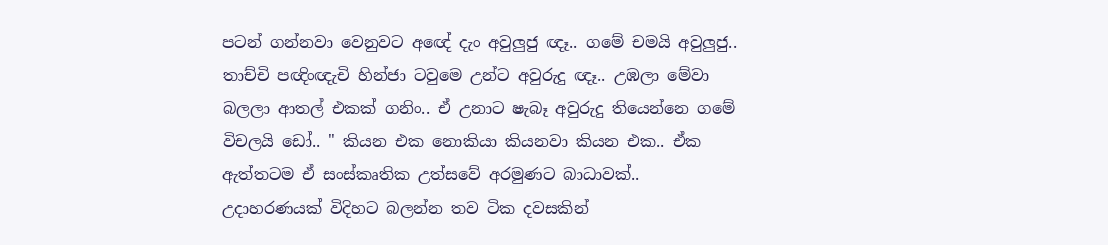පටන් ගන්නවා වෙනුවට අඥේ දැං අවුලුජු ඥෑ.. ගමේ චමයි අවුලුජු.. තාච්චි පඥිංඥැචි හින්ජා ටවුමෙ උන්ට අවුරුදු ඥෑ.. උඹලා මේවා බලලා ආතල් එකක් ගනිං.. ඒ උනාට ෂැබෑ අවුරුදු තියෙන්නෙ ගමේ විචලයි ඩෝ.. " කියන එක නොකියා කියනවා කියන එක.. ඒක ඇත්තටම ඒ සංස්කෘතික උත්සවේ අරමුණට බාධාවක්..
උදාහරණයක් විදිහට බලන්න තව ටික දවසකින්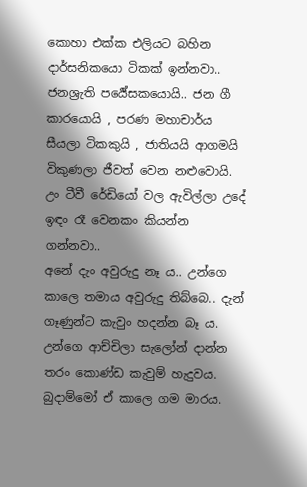කොහා එක්ක එලියට බහින දාර්සනිකයො ටිකක් ඉන්නවා..
ජනශ්‍රැති පර්‍යේසකයොයි.. ජන ගී කාරයොයි , පරණ මහාචාර්ය සීයලා ටිකකුයි , ජාතියයි ආගමයි විකුණලා ජීවත් වෙන නළුවොයි.
උං ටීවී රේඩියෝ වල ඇවිල්ලා උදේ ඉඳං රෑ වෙනකං කියන්න ගන්නවා..
අනේ දැං අවුරුදු නෑ ය.. උන්ගෙ කාලෙ තමාය අවුරුදු තිබ්බෙ.. දැන් ගෑණුන්ට කැවුං හදන්න බෑ ය. උන්ගෙ ආච්චිලා සැලෝන් දාන්න තරං කොණ්ඩ කැවුම් හැදුවය. බුදාම්මෝ ඒ කාලෙ ගම මාරය.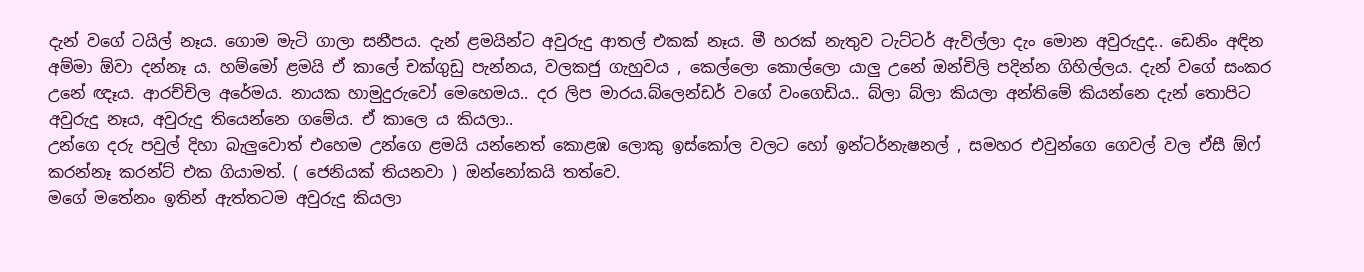දැන් වගේ ටයිල් නෑය. ගොම මැටි ගාලා සනීපය. දැන් ළමයින්ට අවුරුදු ආතල් එකක් නෑය. මී හරක් නැතුව ටැට්ටර් ඇවිල්ලා දැං මොන අවුරුදුද.. ඩෙනිං අඳින අම්මා ඕවා දන්නෑ ය. හම්මෝ ළමයි ඒ කාලේ චක්ගුඩු පැන්නය, වලකජු ගැහුවය , කෙල්ලො කොල්ලො යාලු උනේ ඔන්චිලි පදින්න ගිහිල්ලය. දැන් වගේ සංකර උනේ ඥෑය. ආරච්චිල අරේමය. නායක හාමුදුරුවෝ මෙහෙමය.. දර ලිප මාරය.බ්ලෙන්ඩර් වගේ වංගෙඩිය.. බ්ලා බ්ලා කියලා අන්තිමේ කියන්නෙ දැන් තොපිට අවුරුදු නෑය, අවුරුදු තියෙන්නෙ ගමේය. ඒ කාලෙ ය කියලා..
උන්ගෙ දරු පවුල් දිහා බැලුවොත් එහෙම උන්ගෙ ළමයි යන්නෙත් කොළඹ ලොකු ඉස්කෝල වලට හෝ ඉන්ටර්නැෂනල් , සමහර එවුන්ගෙ ගෙවල් වල ඒසී ඕෆ් කරන්නෑ කරන්ට් එක ගියාමත්. ( ජෙනියක් තියනවා ) ඔන්නෝකයි තත්වෙ.
මගේ මතේනං ඉතින් ඇත්තටම අවුරුදු කියලා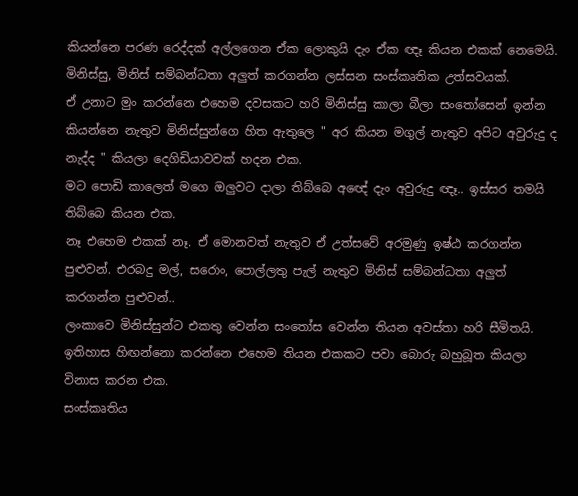කියන්නෙ පරණ රෙද්දක් අල්ලගෙන ඒක ලොකුයි දැං ඒක ඥෑ කියන එකක් නෙමෙයි.
මිනිස්සු, මිනිස් සම්බන්ධතා අලුත් කරගන්න ලස්සන සංස්කෘතික උත්සවයක්.
ඒ උනාට මුං කරන්නෙ එහෙම දවසකට හරි මිනිස්සු කාලා බීලා සංතෝසෙන් ඉන්න කියන්නෙ නැතුව මිනිස්සුන්ගෙ හිත ඇතුලෙ " අර කියන මගුල් නැතුව අපිට අවුරුදු ද නැද්ද " කියලා දෙගිඩියාවවක් හදන එක.
මට පොඩි කාලෙත් මගෙ ඔලුවට දාලා තිබ්බෙ අඥේ දැං අවුරුදු ඥෑ.. ඉස්සර තමයි තිබ්බෙ කියන එක.
නෑ එහෙම එකක් නෑ. ඒ මොනවත් නැතුව ඒ උත්සවේ අරමුණු ඉෂ්ඨ කරගන්න පුළුවන්. එරබදු මල්, සරොං, පොල්ලතු පැල් නැතුව මිනිස් සම්බන්ධතා අලුත් කරගන්න පුළුවන්..
ලංකාවෙ මිනිස්සුන්ට එකතු වෙන්න සංතෝස වෙන්න තියන අවස්තා හරි සීමිතයි.
ඉතිහාස හිඟන්නො කරන්නෙ එහෙම තියන එකකට පවා බොරු බහුබූත කියලා විනාස කරන එක.
සංස්කෘතිය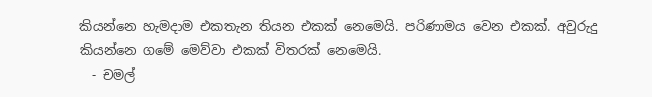කියන්නෙ හැමදාම එකතැන තියන එකක් නෙමෙයි. පරිණාමය වෙන එකක්. අවුරුදු කියන්නෙ ගමේ මෙව්වා එකක් විතරක් නෙමෙයි.
  - චමල්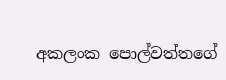අකලංක පොල්වත්තගේ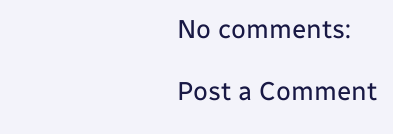No comments:

Post a Comment